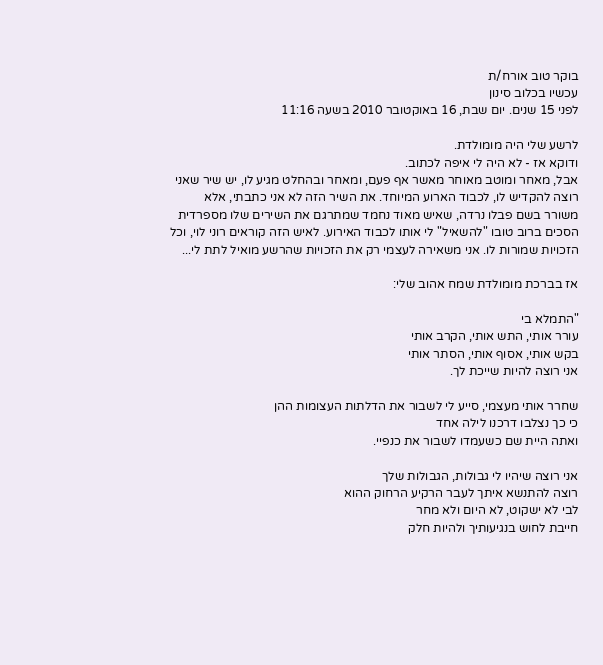בוקר טוב אורח/ת
עכשיו בכלוב סינון
לפני 15 שנים. יום שבת, 16 באוקטובר 2010 בשעה 11:16

לרשע שלי היה מומולדת.
ודוקא אז - לא היה לי איפה לכתוב.
אבל, מאחר ומוטב מאוחר מאשר אף פעם, ומאחר ובהחלט מגיע לו, יש שיר שאני רוצה להקדיש לו, לכבוד הארוע המיוחד. את השיר הזה לא אני כתבתי, אלא משורר בשם פבלו נרדה, שאיש מאוד נחמד שמתרגם את השירים שלו מספרדית הסכים ברוב טובו "להשאיל" לי אותו לכבוד האירוע. לאיש הזה קוראים רוני לוי, וכל הזכויות שמורות לו. אני משאירה לעצמי רק את הזכויות שהרשע מואיל לתת לי...

אז בברכת מומולדת שמח אהוב שלי:

"התמלא בי
עורר אותי, התש אותי, הקרב אותי
בקש אותי, אסוף אותי, הסתר אותי
אני רוצה להיות שייכת לך.

שחרר אותי מעצמי, סייע לי לשבור את הדלתות העצומות ההן
כי כך נצלבו דרכנו לילה אחד
ואתה היית שם כשעמדו לשבור את כנפיי.

אני רוצה שיהיו לי גבולות, הגבולות שלך
רוצה להתנשא איתך לעבר הרקיע הרחוק ההוא
לבי לא ישקוט, לא היום ולא מחר
חייבת לחוש בנגיעותיך ולהיות חלק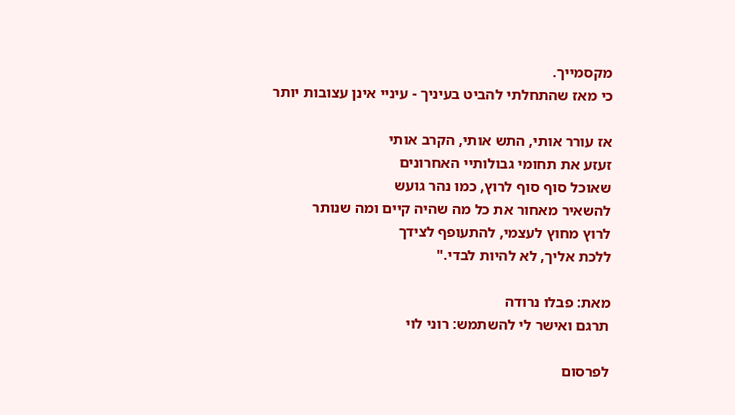מקסמייך.
כי מאז שהתחלתי להביט בעיניך - עיניי אינן עצובות יותר

אז עורר אותי, התש אותי, הקרב אותי
זעזע את תחומי גבולותיי האחרונים
שאוכל סוף סוף לרוץ, כמו נהר גועש
להשאיר מאחור את כל מה שהיה קיים ומה שנותר
לרוץ מחוץ לעצמי, להתעופף לצידך
ללכת אליך, לא להיות לבדי."

מאת: פבלו נרודה
תרגם ואישר לי להשתמש: רוני לוי

לפרסום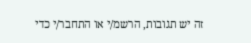זה יש תגובות, הרשמ/י או התחבר/י כדי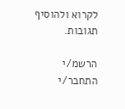לקרוא ולהוסיף תגובות.

הרשמ/י התחבר/י